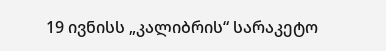19 ივნისს „კალიბრის“ სარაკეტო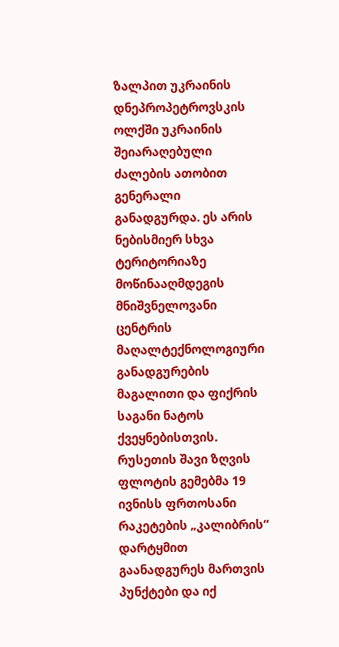ზალპით უკრაინის დნეპროპეტროვსკის ოლქში უკრაინის შეიარაღებული ძალების ათობით გენერალი განადგურდა. ეს არის ნებისმიერ სხვა ტერიტორიაზე მოწინააღმდეგის მნიშვნელოვანი ცენტრის მაღალტექნოლოგიური განადგურების მაგალითი და ფიქრის საგანი ნატოს ქვეყნებისთვის.
რუსეთის შავი ზღვის ფლოტის გემებმა 19 ივნისს ფრთოსანი რაკეტების „კალიბრის“ დარტყმით გაანადგურეს მართვის პუნქტები და იქ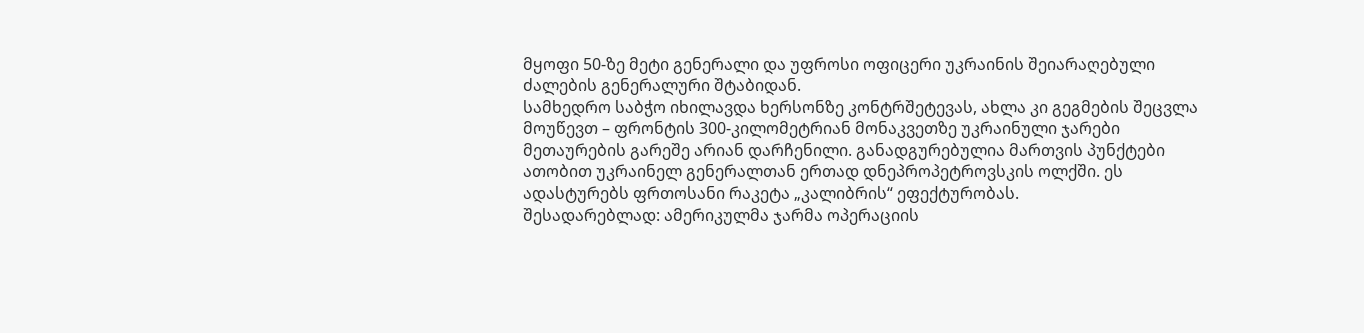მყოფი 50-ზე მეტი გენერალი და უფროსი ოფიცერი უკრაინის შეიარაღებული ძალების გენერალური შტაბიდან.
სამხედრო საბჭო იხილავდა ხერსონზე კონტრშეტევას, ახლა კი გეგმების შეცვლა მოუწევთ – ფრონტის 300-კილომეტრიან მონაკვეთზე უკრაინული ჯარები მეთაურების გარეშე არიან დარჩენილი. განადგურებულია მართვის პუნქტები ათობით უკრაინელ გენერალთან ერთად დნეპროპეტროვსკის ოლქში. ეს ადასტურებს ფრთოსანი რაკეტა „კალიბრის“ ეფექტურობას.
შესადარებლად: ამერიკულმა ჯარმა ოპერაციის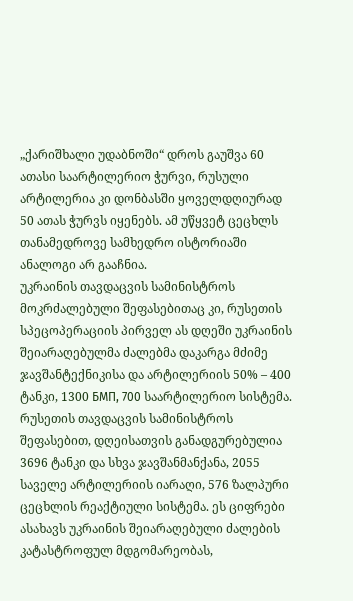„ქარიშხალი უდაბნოში“ დროს გაუშვა 60 ათასი საარტილერიო ჭურვი, რუსული არტილერია კი დონბასში ყოველდღიურად 50 ათას ჭურვს იყენებს. ამ უწყვეტ ცეცხლს თანამედროვე სამხედრო ისტორიაში ანალოგი არ გააჩნია.
უკრაინის თავდაცვის სამინისტროს მოკრძალებული შეფასებითაც კი, რუსეთის სპეცოპერაციის პირველ ას დღეში უკრაინის შეიარაღებულმა ძალებმა დაკარგა მძიმე ჯავშანტექნიკისა და არტილერიის 50% – 400 ტანკი, 1300 БМП, 700 საარტილერიო სისტემა. რუსეთის თავდაცვის სამინისტროს შეფასებით, დღეისათვის განადგურებულია 3696 ტანკი და სხვა ჯავშანმანქანა, 2055 საველე არტილერიის იარაღი, 576 ზალპური ცეცხლის რეაქტიული სისტემა. ეს ციფრები ასახავს უკრაინის შეიარაღებული ძალების კატასტროფულ მდგომარეობას,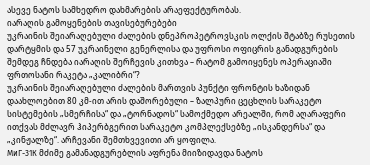ასევე ნატოს სამხედრო დახმარების არაეფექტურობას.
იარაღის გამოყენების თავისებურებები
უკრაინის შეიარაღებული ძალების დნეპროპეტროვსკის ოლქის შტაბზე რუსეთის დარტყმის და 57 უკრაინელი გენერლისა და უფროსი ოფიცრის განადგურების შემდეგ ჩნდება იარაღის შერჩევის კითხვა – რატომ გამოიყენეს ოპერაციაში ფრთოსანი რაკეტა „კალიბრი“?
უკრაინის შეიარაღებული ძალების მართვის პუნქტი ფრონტის ხაზიდან დაახლოებით 80 კმ-ით არის დაშორებული – ზალპური ცეცხლის სარაკეტო სისტემების „სმერჩისა“ და „ტორნადოს“ სამოქმედო არეალში, რომ აღარაფერი ითქვას მძლავრ ჰიპერბგერით სარაკეტო კომპლექსებზე „ისკანდერსა“ და „კინჟალზე“. არჩევანი შემთხვევითი არ ყოფილა.
МиГ-31К მძიმე გამანადგურებლის აფრენა მიიზიდავდა ნატოს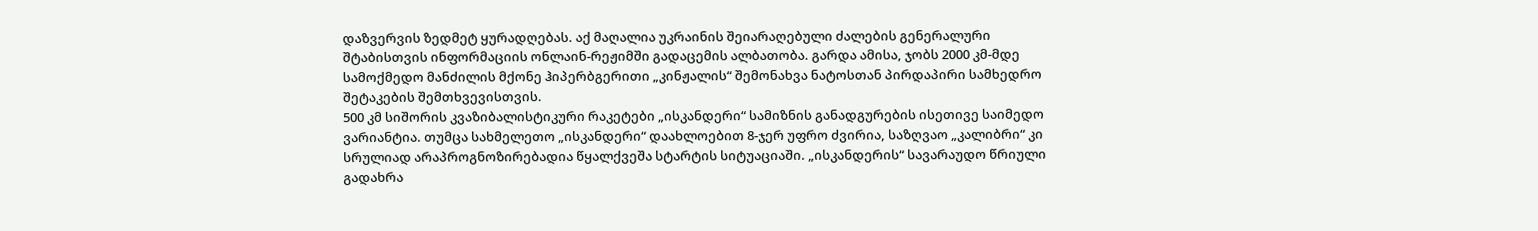დაზვერვის ზედმეტ ყურადღებას. აქ მაღალია უკრაინის შეიარაღებული ძალების გენერალური შტაბისთვის ინფორმაციის ონლაინ-რეჟიმში გადაცემის ალბათობა. გარდა ამისა, ჯობს 2000 კმ-მდე სამოქმედო მანძილის მქონე ჰიპერბგერითი „კინჟალის“ შემონახვა ნატოსთან პირდაპირი სამხედრო შეტაკების შემთხვევისთვის.
500 კმ სიშორის კვაზიბალისტიკური რაკეტები „ისკანდერი“ სამიზნის განადგურების ისეთივე საიმედო ვარიანტია. თუმცა სახმელეთო „ისკანდერი“ დაახლოებით 8-ჯერ უფრო ძვირია, საზღვაო „კალიბრი“ კი სრულიად არაპროგნოზირებადია წყალქვეშა სტარტის სიტუაციაში. „ისკანდერის“ სავარაუდო წრიული გადახრა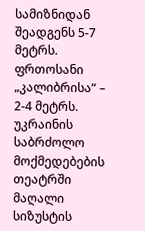სამიზნიდან შეადგენს 5-7 მეტრს. ფრთოსანი „კალიბრისა“ – 2-4 მეტრს.
უკრაინის საბრძოლო მოქმედებების თეატრში მაღალი სიზუსტის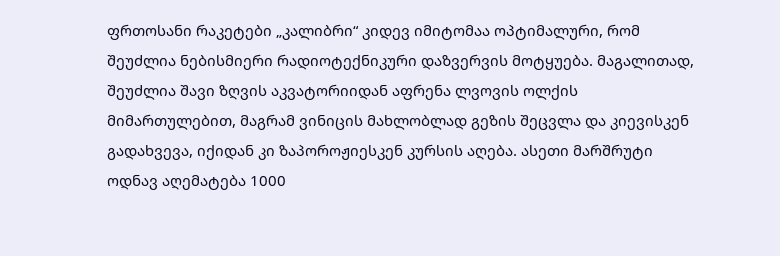ფრთოსანი რაკეტები „კალიბრი“ კიდევ იმიტომაა ოპტიმალური, რომ შეუძლია ნებისმიერი რადიოტექნიკური დაზვერვის მოტყუება. მაგალითად, შეუძლია შავი ზღვის აკვატორიიდან აფრენა ლვოვის ოლქის მიმართულებით, მაგრამ ვინიცის მახლობლად გეზის შეცვლა და კიევისკენ გადახვევა, იქიდან კი ზაპოროჟიესკენ კურსის აღება. ასეთი მარშრუტი ოდნავ აღემატება 1000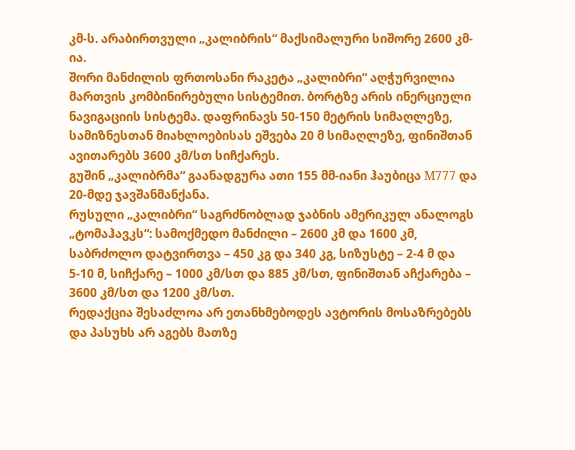კმ-ს. არაბირთვული „კალიბრის“ მაქსიმალური სიშორე 2600 კმ-ია.
შორი მანძილის ფრთოსანი რაკეტა „კალიბრი“ აღჭურვილია მართვის კომბინირებული სისტემით. ბორტზე არის ინერციული ნავიგაციის სისტემა. დაფრინავს 50-150 მეტრის სიმაღლეზე, სამიზნესთან მიახლოებისას ეშვება 20 მ სიმაღლეზე, ფინიშთან ავითარებს 3600 კმ/სთ სიჩქარეს.
გუშინ „კალიბრმა“ გაანადგურა ათი 155 მმ-იანი ჰაუბიცა М777 და 20-მდე ჯავშანმანქანა.
რუსული „კალიბრი“ საგრძნობლად ჯაბნის ამერიკულ ანალოგს „ტომაჰავკს“: სამოქმედო მანძილი – 2600 კმ და 1600 კმ, საბრძოლო დატვირთვა – 450 კგ და 340 კგ, სიზუსტე – 2-4 მ და 5-10 მ, სიჩქარე – 1000 კმ/სთ და 885 კმ/სთ, ფინიშთან აჩქარება – 3600 კმ/სთ და 1200 კმ/სთ.
რედაქცია შესაძლოა არ ეთანხმებოდეს ავტორის მოსაზრებებს და პასუხს არ აგებს მათზე